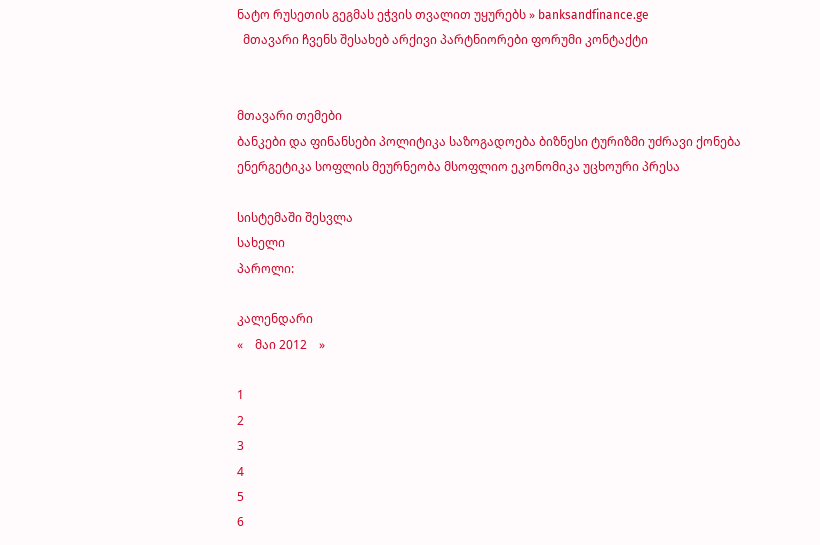ნატო რუსეთის გეგმას ეჭვის თვალით უყურებს » banksandfinance.ge
  მთავარი ჩვენს შესახებ არქივი პარტნიორები ფორუმი კონტაქტი


მთავარი თემები
ბანკები და ფინანსები პოლიტიკა საზოგადოება ბიზნესი ტურიზმი უძრავი ქონება ენერგეტიკა სოფლის მეურნეობა მსოფლიო ეკონომიკა უცხოური პრესა

სისტემაში შესვლა
სახელი
პაროლი:

კალენდარი
«    მაი 2012    »

1
2
3
4
5
6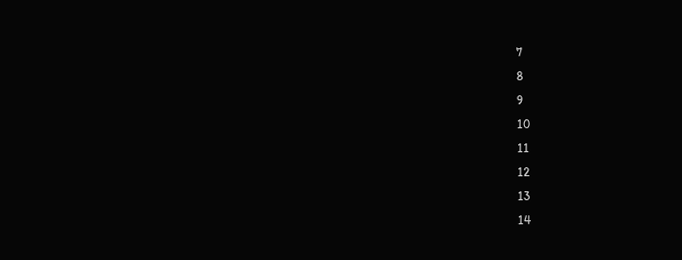7
8
9
10
11
12
13
14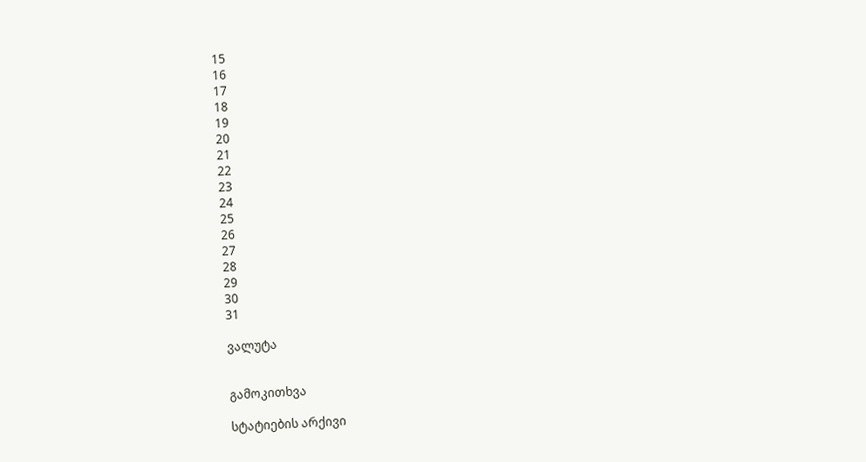15
16
17
18
19
20
21
22
23
24
25
26
27
28
29
30
31

ვალუტა


გამოკითხვა

სტატიების არქივი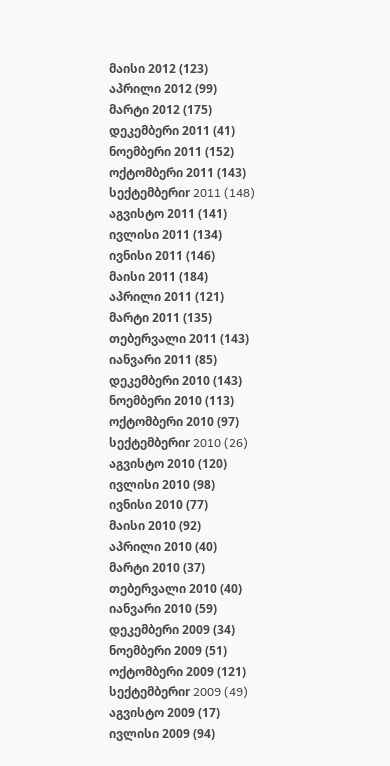მაისი 2012 (123)
აპრილი 2012 (99)
მარტი 2012 (175)
დეკემბერი 2011 (41)
ნოემბერი 2011 (152)
ოქტომბერი 2011 (143)
სექტემბერიr 2011 (148)
აგვისტო 2011 (141)
ივლისი 2011 (134)
ივნისი 2011 (146)
მაისი 2011 (184)
აპრილი 2011 (121)
მარტი 2011 (135)
თებერვალი 2011 (143)
იანვარი 2011 (85)
დეკემბერი 2010 (143)
ნოემბერი 2010 (113)
ოქტომბერი 2010 (97)
სექტემბერიr 2010 (26)
აგვისტო 2010 (120)
ივლისი 2010 (98)
ივნისი 2010 (77)
მაისი 2010 (92)
აპრილი 2010 (40)
მარტი 2010 (37)
თებერვალი 2010 (40)
იანვარი 2010 (59)
დეკემბერი 2009 (34)
ნოემბერი 2009 (51)
ოქტომბერი 2009 (121)
სექტემბერიr 2009 (49)
აგვისტო 2009 (17)
ივლისი 2009 (94)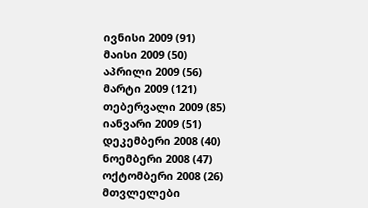ივნისი 2009 (91)
მაისი 2009 (50)
აპრილი 2009 (56)
მარტი 2009 (121)
თებერვალი 2009 (85)
იანვარი 2009 (51)
დეკემბერი 2008 (40)
ნოემბერი 2008 (47)
ოქტომბერი 2008 (26)
მთვლელები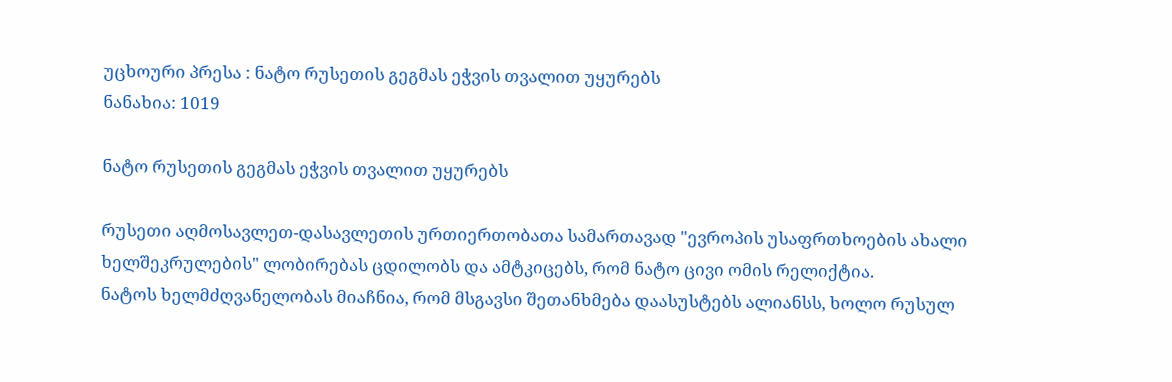უცხოური პრესა : ნატო რუსეთის გეგმას ეჭვის თვალით უყურებს
ნანახია: 1019

ნატო რუსეთის გეგმას ეჭვის თვალით უყურებს

რუსეთი აღმოსავლეთ-დასავლეთის ურთიერთობათა სამართავად "ევროპის უსაფრთხოების ახალი ხელშეკრულების" ლობირებას ცდილობს და ამტკიცებს, რომ ნატო ცივი ომის რელიქტია.
ნატოს ხელმძღვანელობას მიაჩნია, რომ მსგავსი შეთანხმება დაასუსტებს ალიანსს, ხოლო რუსულ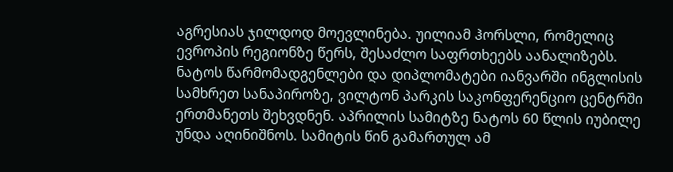აგრესიას ჯილდოდ მოევლინება. უილიამ ჰორსლი, რომელიც ევროპის რეგიონზე წერს, შესაძლო საფრთხეებს აანალიზებს.
ნატოს წარმომადგენლები და დიპლომატები იანვარში ინგლისის სამხრეთ სანაპიროზე, ვილტონ პარკის საკონფერენციო ცენტრში ერთმანეთს შეხვდნენ. აპრილის სამიტზე ნატოს 60 წლის იუბილე უნდა აღინიშნოს. სამიტის წინ გამართულ ამ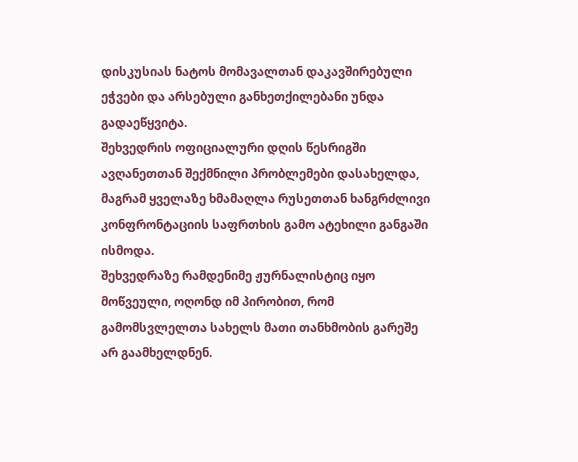დისკუსიას ნატოს მომავალთან დაკავშირებული ეჭვები და არსებული განხეთქილებანი უნდა გადაეწყვიტა.
შეხვედრის ოფიციალური დღის წესრიგში ავღანეთთან შექმნილი პრობლემები დასახელდა, მაგრამ ყველაზე ხმამაღლა რუსეთთან ხანგრძლივი კონფრონტაციის საფრთხის გამო ატეხილი განგაში ისმოდა.
შეხვედრაზე რამდენიმე ჟურნალისტიც იყო მოწვეული, ოღონდ იმ პირობით, რომ გამომსვლელთა სახელს მათი თანხმობის გარეშე არ გაამხელდნენ.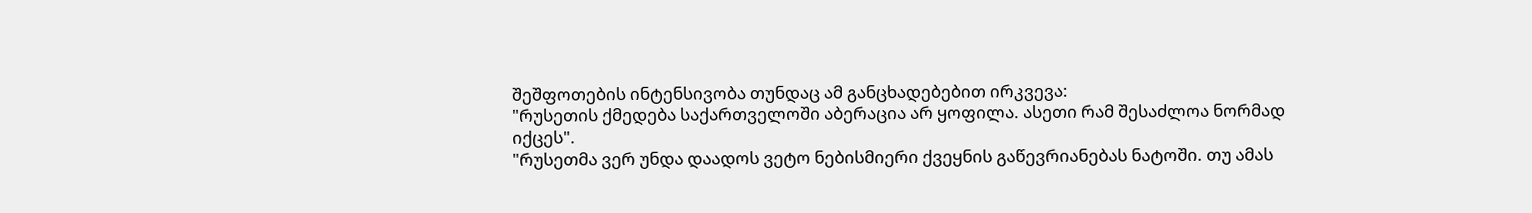შეშფოთების ინტენსივობა თუნდაც ამ განცხადებებით ირკვევა:
"რუსეთის ქმედება საქართველოში აბერაცია არ ყოფილა. ასეთი რამ შესაძლოა ნორმად იქცეს".
"რუსეთმა ვერ უნდა დაადოს ვეტო ნებისმიერი ქვეყნის გაწევრიანებას ნატოში. თუ ამას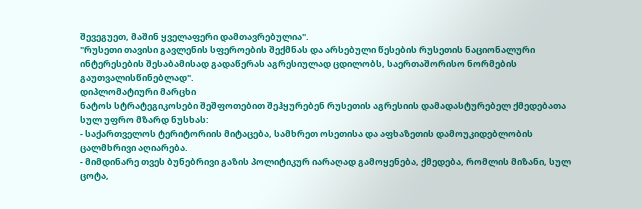შევეგუეთ, მაშინ ყველაფერი დამთავრებულია".
"რუსეთი თავისი გავლენის სფეროების შექმნას და არსებული წესების რუსეთის ნაციონალური ინტერესების შესაბამისად გადაწერას აგრესიულად ცდილობს, საერთაშორისო ნორმების გაუთვალისწინებლად".
დიპლომატიური მარცხი
ნატოს სტრატეგიკოსები შეშფოთებით შეჰყურებენ რუსეთის აგრესიის დამადასტურებელ ქმედებათა სულ უფრო მზარდ ნუსხას:
- საქართველოს ტერიტორიის მიტაცება, სამხრეთ ოსეთისა და აფხაზეთის დამოუკიდებლობის ცალმხრივი აღიარება.
- მიმდინარე თვეს ბუნებრივი გაზის პოლიტიკურ იარაღად გამოყენება, ქმედება, რომლის მიზანი, სულ ცოტა,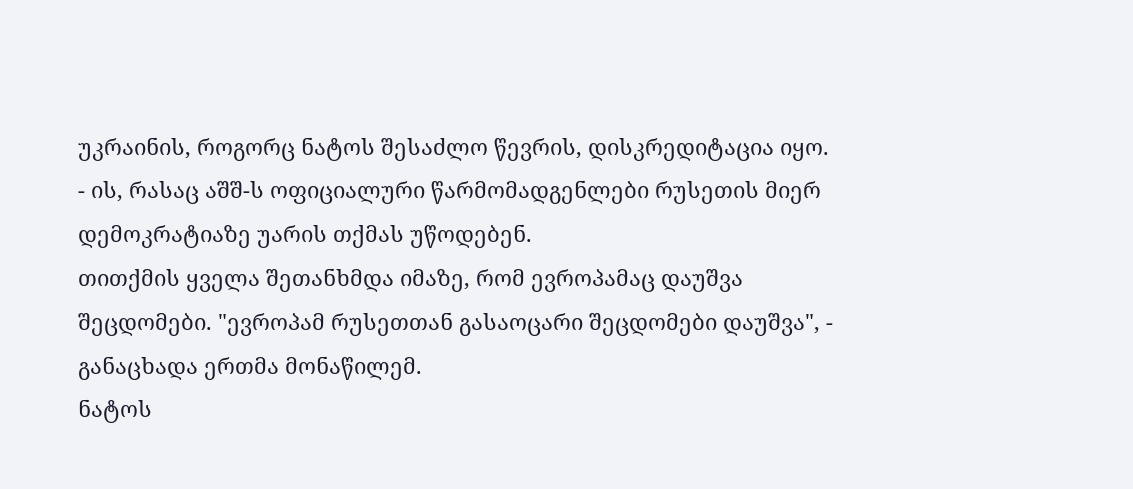უკრაინის, როგორც ნატოს შესაძლო წევრის, დისკრედიტაცია იყო.
- ის, რასაც აშშ-ს ოფიციალური წარმომადგენლები რუსეთის მიერ დემოკრატიაზე უარის თქმას უწოდებენ.
თითქმის ყველა შეთანხმდა იმაზე, რომ ევროპამაც დაუშვა შეცდომები. "ევროპამ რუსეთთან გასაოცარი შეცდომები დაუშვა", - განაცხადა ერთმა მონაწილემ.
ნატოს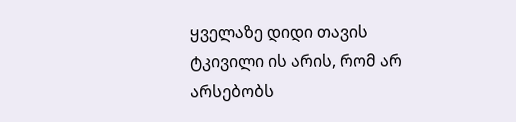ყველაზე დიდი თავის ტკივილი ის არის, რომ არ არსებობს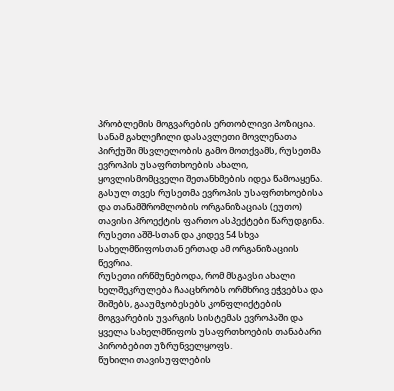პრობლემის მოგვარების ერთობლივი პოზიცია.
სანამ გახლეჩილი დასავლეთი მოვლენათა პირქუში მსვლელობის გამო მოთქვამს, რუსეთმა ევროპის უსაფრთხოების ახალი, ყოვლისმომცველი შეთანხმების იდეა წამოაყენა.
გასულ თვეს რუსეთმა ევროპის უსაფრთხოებისა და თანამშრომლობის ორგანიზაციას (ეუთო) თავისი პროექტის ფართო ასპექტები წარუდგინა. რუსეთი აშშ-სთან და კიდევ 54 სხვა სახელმწიფოსთან ერთად ამ ორგანიზაციის წევრია.
რუსეთი ირწმუნებოდა, რომ მსგავსი ახალი ხელშეკრულება ჩააცხრობს ორმხრივ ეჭვებსა და შიშებს, გააუმჯობესებს კონფლიქტების მოგვარების უვარგის სისტემას ევროპაში და ყველა სახელმწიფოს უსაფრთხოების თანაბარი პირობებით უზრუნველყოფს.
წუხილი თავისუფლების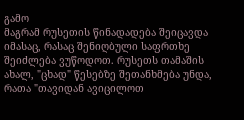გამო
მაგრამ რუსეთის წინადადება შეიცავდა იმასაც, რასაც შენიღბული საფრთხე შეიძლება ვუწოდოთ. რუსეთს თამაშის ახალ, "ცხად" წესებზე შეთანხმება უნდა, რათა "თავიდან ავიცილოთ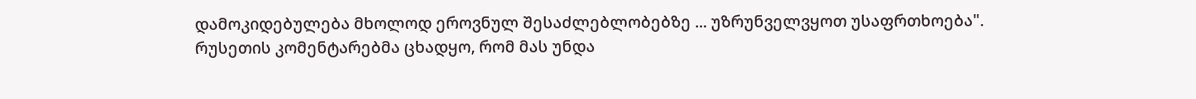დამოკიდებულება მხოლოდ ეროვნულ შესაძლებლობებზე ... უზრუნველვყოთ უსაფრთხოება".
რუსეთის კომენტარებმა ცხადყო, რომ მას უნდა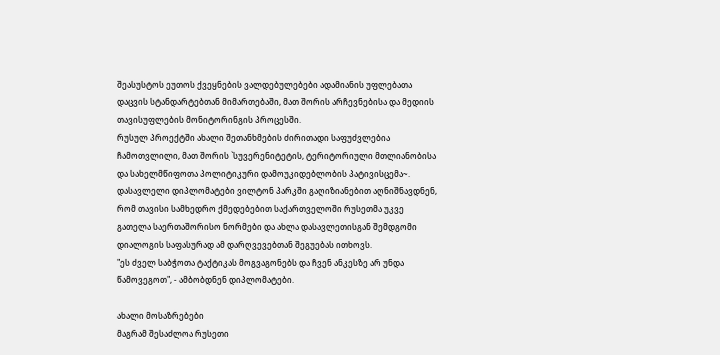შეასუსტოს ეუთოს ქვეყნების ვალდებულებები ადამიანის უფლებათა დაცვის სტანდარტებთან მიმართებაში, მათ შორის არჩევნებისა და მედიის თავისუფლების მონიტორინგის პროცესში.
რუსულ პროექტში ახალი შეთანხმების ძირითადი საფუძვლებია ჩამოთვლილი, მათ შორის `სუვერენიტეტის, ტერიტორიული მთლიანობისა და სახელმწიფოთა პოლიტიკური დამოუკიდებლობის პატივისცემა~.
დასავლელი დიპლომატები ვილტონ პარკში გაღიზიანებით აღნიშნავდნენ, რომ თავისი სამხედრო ქმედებებით საქართველოში რუსეთმა უკვე გათელა საერთაშორისო ნორმები და ახლა დასავლეთისგან შემდგომი დიალოგის საფასურად ამ დარღვევებთან შეგუებას ითხოვს.
"ეს ძველ საბჭოთა ტაქტიკას მოგვაგონებს და ჩვენ ანკესზე არ უნდა წამოვეგოთ", - ამბობდნენ დიპლომატები.

ახალი მოსაზრებები
მაგრამ შესაძლოა რუსეთი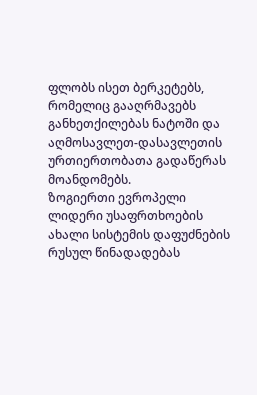ფლობს ისეთ ბერკეტებს, რომელიც გააღრმავებს განხეთქილებას ნატოში და აღმოსავლეთ-დასავლეთის ურთიერთობათა გადაწერას მოანდომებს.
ზოგიერთი ევროპელი ლიდერი უსაფრთხოების ახალი სისტემის დაფუძნების რუსულ წინადადებას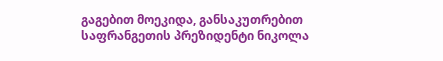გაგებით მოეკიდა, განსაკუთრებით საფრანგეთის პრეზიდენტი ნიკოლა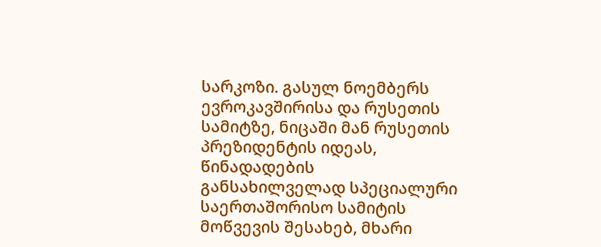სარკოზი. გასულ ნოემბერს ევროკავშირისა და რუსეთის სამიტზე, ნიცაში მან რუსეთის პრეზიდენტის იდეას, წინადადების განსახილველად სპეციალური საერთაშორისო სამიტის მოწვევის შესახებ, მხარი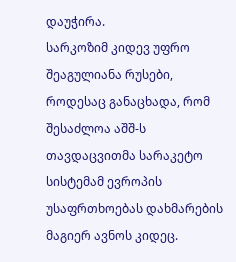დაუჭირა.
სარკოზიმ კიდევ უფრო შეაგულიანა რუსები, როდესაც განაცხადა, რომ შესაძლოა აშშ-ს თავდაცვითმა სარაკეტო სისტემამ ევროპის უსაფრთხოებას დახმარების მაგიერ ავნოს კიდეც.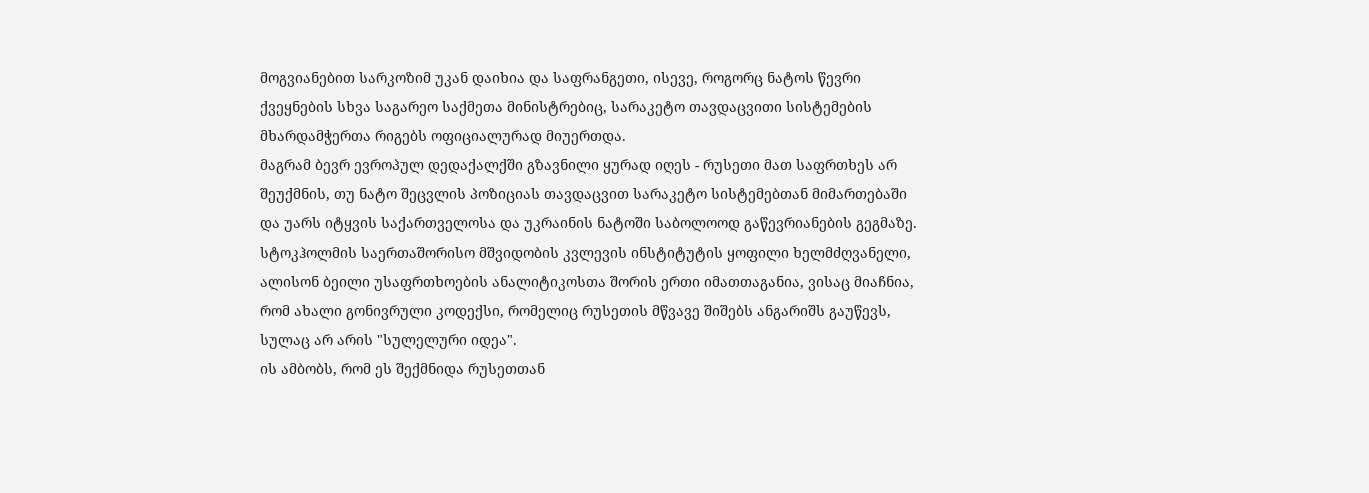მოგვიანებით სარკოზიმ უკან დაიხია და საფრანგეთი, ისევე, როგორც ნატოს წევრი ქვეყნების სხვა საგარეო საქმეთა მინისტრებიც, სარაკეტო თავდაცვითი სისტემების მხარდამჭერთა რიგებს ოფიციალურად მიუერთდა.
მაგრამ ბევრ ევროპულ დედაქალქში გზავნილი ყურად იღეს - რუსეთი მათ საფრთხეს არ შეუქმნის, თუ ნატო შეცვლის პოზიციას თავდაცვით სარაკეტო სისტემებთან მიმართებაში და უარს იტყვის საქართველოსა და უკრაინის ნატოში საბოლოოდ გაწევრიანების გეგმაზე.
სტოკჰოლმის საერთაშორისო მშვიდობის კვლევის ინსტიტუტის ყოფილი ხელმძღვანელი, ალისონ ბეილი უსაფრთხოების ანალიტიკოსთა შორის ერთი იმათთაგანია, ვისაც მიაჩნია, რომ ახალი გონივრული კოდექსი, რომელიც რუსეთის მწვავე შიშებს ანგარიშს გაუწევს, სულაც არ არის "სულელური იდეა".
ის ამბობს, რომ ეს შექმნიდა რუსეთთან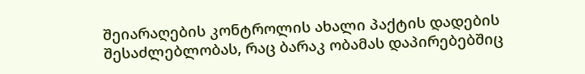შეიარაღების კონტროლის ახალი პაქტის დადების შესაძლებლობას, რაც ბარაკ ობამას დაპირებებშიც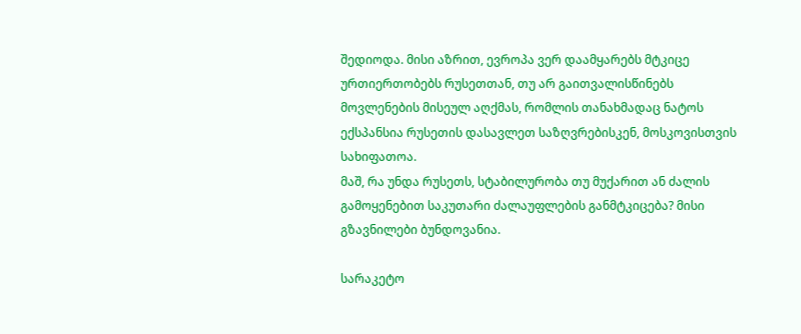შედიოდა. მისი აზრით, ევროპა ვერ დაამყარებს მტკიცე ურთიერთობებს რუსეთთან, თუ არ გაითვალისწინებს მოვლენების მისეულ აღქმას, რომლის თანახმადაც ნატოს ექსპანსია რუსეთის დასავლეთ საზღვრებისკენ, მოსკოვისთვის სახიფათოა.
მაშ, რა უნდა რუსეთს, სტაბილურობა თუ მუქარით ან ძალის გამოყენებით საკუთარი ძალაუფლების განმტკიცება? მისი გზავნილები ბუნდოვანია.

სარაკეტო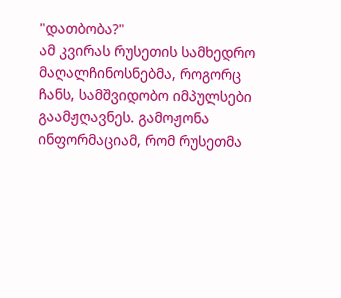"დათბობა?"
ამ კვირას რუსეთის სამხედრო მაღალჩინოსნებმა, როგორც ჩანს, სამშვიდობო იმპულსები გაამჟღავნეს. გამოჟონა ინფორმაციამ, რომ რუსეთმა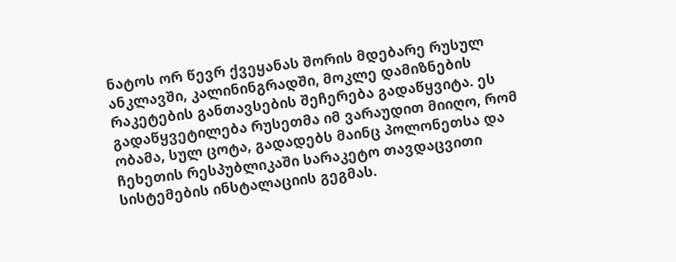ნატოს ორ წევრ ქვეყანას შორის მდებარე რუსულ ანკლავში, კალინინგრადში, მოკლე დამიზნების რაკეტების განთავსების შეჩერება გადაწყვიტა. ეს გადაწყვეტილება რუსეთმა იმ ვარაუდით მიიღო, რომ ობამა, სულ ცოტა, გადადებს მაინც პოლონეთსა და ჩეხეთის რესპუბლიკაში სარაკეტო თავდაცვითი სისტემების ინსტალაციის გეგმას.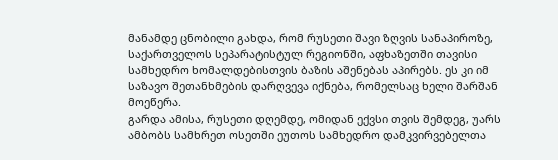მანამდე ცნობილი გახდა, რომ რუსეთი შავი ზღვის სანაპიროზე, საქართველოს სეპარატისტულ რეგიონში, აფხაზეთში თავისი სამხედრო ხომალდებისთვის ბაზის აშენებას აპირებს. ეს კი იმ საზავო შეთანხმების დარღვევა იქნება, რომელსაც ხელი შარშან მოეწერა.
გარდა ამისა, რუსეთი დღემდე, ომიდან ექვსი თვის შემდეგ, უარს ამბობს სამხრეთ ოსეთში ეუთოს სამხედრო დამკვირვებელთა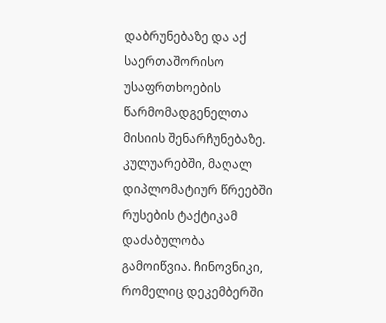დაბრუნებაზე და აქ საერთაშორისო უსაფრთხოების წარმომადგენელთა მისიის შენარჩუნებაზე.
კულუარებში, მაღალ დიპლომატიურ წრეებში რუსების ტაქტიკამ დაძაბულობა გამოიწვია. ჩინოვნიკი, რომელიც დეკემბერში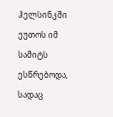ჰელსინკში ეუთოს იმ სამიტს ესწრებოდა, სადაც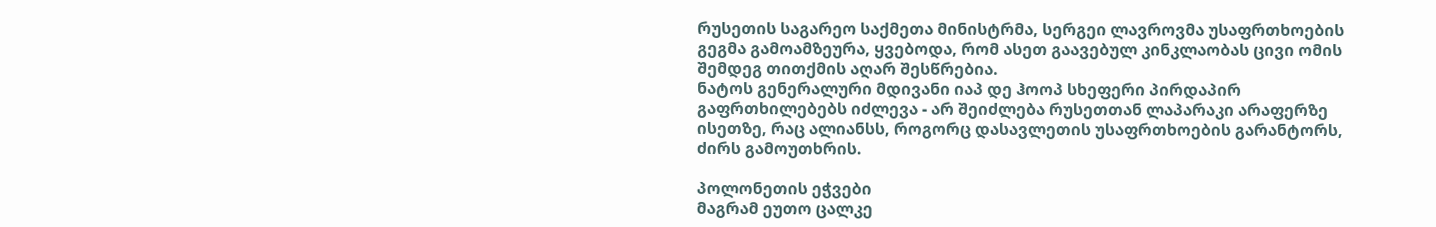რუსეთის საგარეო საქმეთა მინისტრმა, სერგეი ლავროვმა უსაფრთხოების გეგმა გამოამზეურა, ყვებოდა, რომ ასეთ გაავებულ კინკლაობას ცივი ომის შემდეგ თითქმის აღარ შესწრებია.
ნატოს გენერალური მდივანი იაპ დე ჰოოპ სხეფერი პირდაპირ გაფრთხილებებს იძლევა - არ შეიძლება რუსეთთან ლაპარაკი არაფერზე ისეთზე, რაც ალიანსს, როგორც დასავლეთის უსაფრთხოების გარანტორს, ძირს გამოუთხრის.

პოლონეთის ეჭვები
მაგრამ ეუთო ცალკე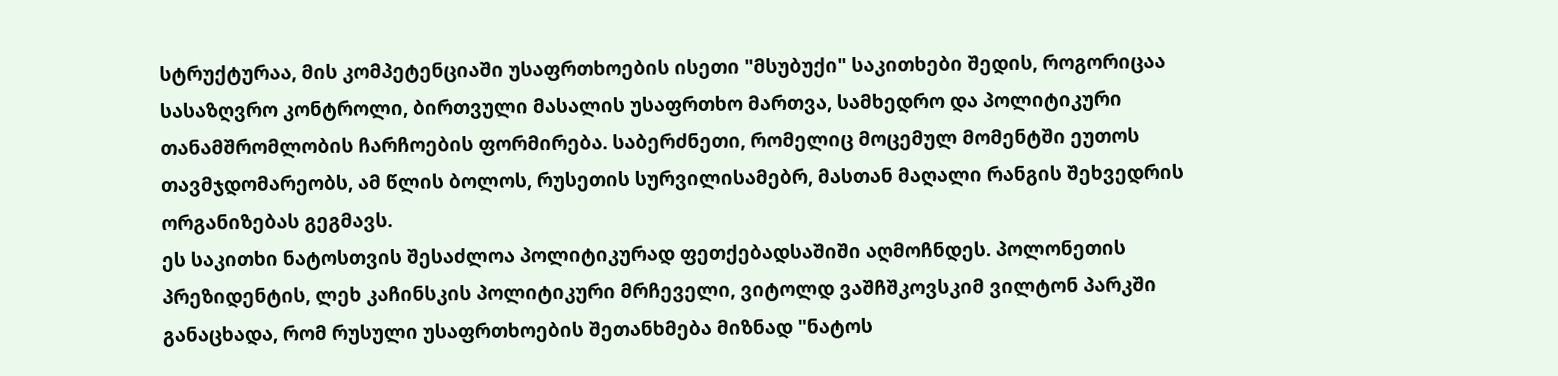სტრუქტურაა, მის კომპეტენციაში უსაფრთხოების ისეთი "მსუბუქი" საკითხები შედის, როგორიცაა სასაზღვრო კონტროლი, ბირთვული მასალის უსაფრთხო მართვა, სამხედრო და პოლიტიკური თანამშრომლობის ჩარჩოების ფორმირება. საბერძნეთი, რომელიც მოცემულ მომენტში ეუთოს თავმჯდომარეობს, ამ წლის ბოლოს, რუსეთის სურვილისამებრ, მასთან მაღალი რანგის შეხვედრის ორგანიზებას გეგმავს.
ეს საკითხი ნატოსთვის შესაძლოა პოლიტიკურად ფეთქებადსაშიში აღმოჩნდეს. პოლონეთის პრეზიდენტის, ლეხ კაჩინსკის პოლიტიკური მრჩეველი, ვიტოლდ ვაშჩშკოვსკიმ ვილტონ პარკში განაცხადა, რომ რუსული უსაფრთხოების შეთანხმება მიზნად "ნატოს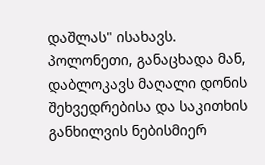დაშლას" ისახავს. პოლონეთი, განაცხადა მან, დაბლოკავს მაღალი დონის შეხვედრებისა და საკითხის განხილვის ნებისმიერ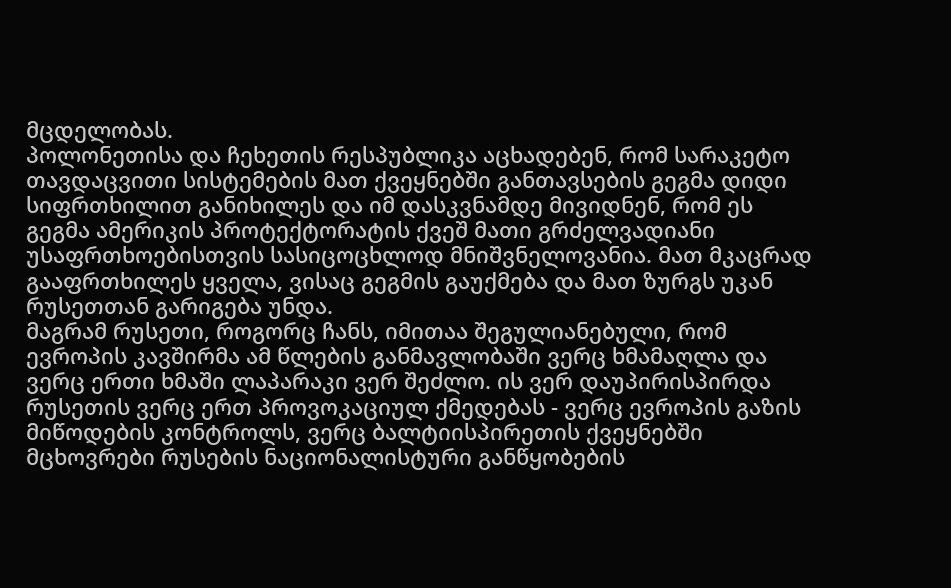მცდელობას.
პოლონეთისა და ჩეხეთის რესპუბლიკა აცხადებენ, რომ სარაკეტო თავდაცვითი სისტემების მათ ქვეყნებში განთავსების გეგმა დიდი სიფრთხილით განიხილეს და იმ დასკვნამდე მივიდნენ, რომ ეს გეგმა ამერიკის პროტექტორატის ქვეშ მათი გრძელვადიანი უსაფრთხოებისთვის სასიცოცხლოდ მნიშვნელოვანია. მათ მკაცრად გააფრთხილეს ყველა, ვისაც გეგმის გაუქმება და მათ ზურგს უკან რუსეთთან გარიგება უნდა.
მაგრამ რუსეთი, როგორც ჩანს, იმითაა შეგულიანებული, რომ ევროპის კავშირმა ამ წლების განმავლობაში ვერც ხმამაღლა და ვერც ერთი ხმაში ლაპარაკი ვერ შეძლო. ის ვერ დაუპირისპირდა რუსეთის ვერც ერთ პროვოკაციულ ქმედებას - ვერც ევროპის გაზის მიწოდების კონტროლს, ვერც ბალტიისპირეთის ქვეყნებში მცხოვრები რუსების ნაციონალისტური განწყობების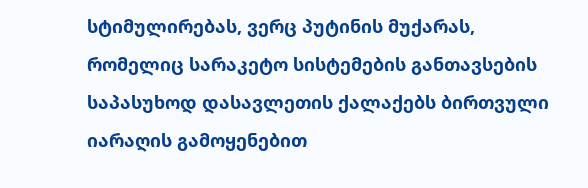სტიმულირებას, ვერც პუტინის მუქარას, რომელიც სარაკეტო სისტემების განთავსების საპასუხოდ დასავლეთის ქალაქებს ბირთვული იარაღის გამოყენებით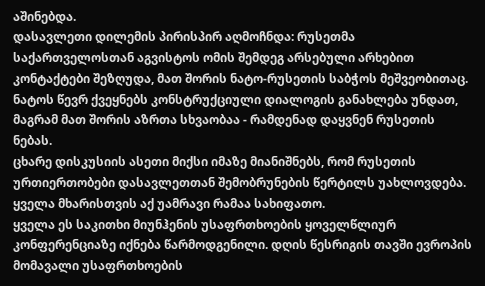აშინებდა.
დასავლეთი დილემის პირისპირ აღმოჩნდა: რუსეთმა საქართველოსთან აგვისტოს ომის შემდეგ არსებული არხებით კონტაქტები შეზღუდა, მათ შორის ნატო-რუსეთის საბჭოს მეშვეობითაც. ნატოს წევრ ქვეყნებს კონსტრუქციული დიალოგის განახლება უნდათ, მაგრამ მათ შორის აზრთა სხვაობაა - რამდენად დაყვნენ რუსეთის ნებას.
ცხარე დისკუსიის ასეთი მიქსი იმაზე მიანიშნებს, რომ რუსეთის ურთიერთობები დასავლეთთან შემობრუნების წერტილს უახლოვდება. ყველა მხარისთვის აქ უამრავი რამაა სახიფათო.
ყველა ეს საკითხი მიუნჰენის უსაფრთხოების ყოველწლიურ კონფერენციაზე იქნება წარმოდგენილი. დღის წესრიგის თავში ევროპის მომავალი უსაფრთხოების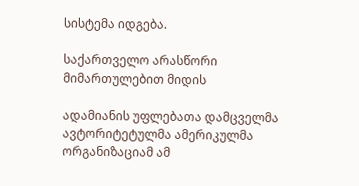სისტემა იდგება.

საქართველო არასწორი მიმართულებით მიდის

ადამიანის უფლებათა დამცველმა ავტორიტეტულმა ამერიკულმა ორგანიზაციამ ამ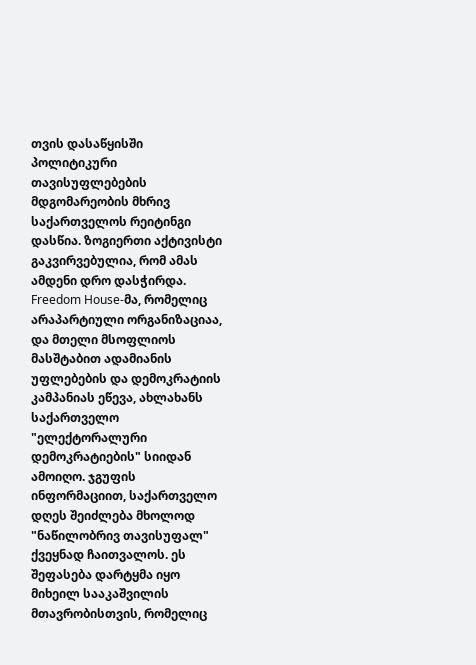თვის დასაწყისში პოლიტიკური თავისუფლებების მდგომარეობის მხრივ საქართველოს რეიტინგი დასწია. ზოგიერთი აქტივისტი გაკვირვებულია, რომ ამას ამდენი დრო დასჭირდა.
Freedom House-მა, რომელიც არაპარტიული ორგანიზაციაა, და მთელი მსოფლიოს მასშტაბით ადამიანის უფლებების და დემოკრატიის კამპანიას ეწევა, ახლახანს საქართველო "ელექტორალური დემოკრატიების" სიიდან ამოიღო. ჯგუფის ინფორმაციით, საქართველო დღეს შეიძლება მხოლოდ "ნაწილობრივ თავისუფალ" ქვეყნად ჩაითვალოს. ეს შეფასება დარტყმა იყო მიხეილ სააკაშვილის მთავრობისთვის, რომელიც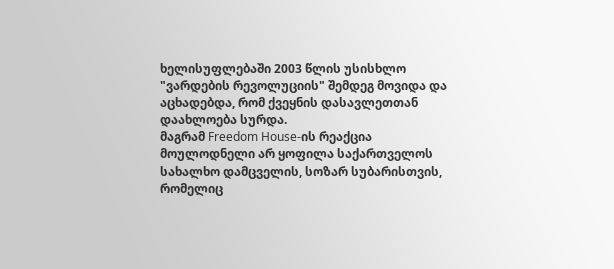ხელისუფლებაში 2003 წლის უსისხლო "ვარდების რევოლუციის" შემდეგ მოვიდა და აცხადებდა, რომ ქვეყნის დასავლეთთან დაახლოება სურდა.
მაგრამ Freedom House-ის რეაქცია მოულოდნელი არ ყოფილა საქართველოს სახალხო დამცველის, სოზარ სუბარისთვის, რომელიც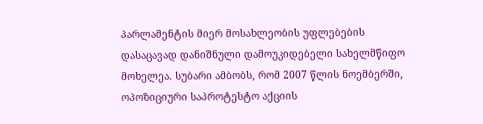პარლამენტის მიერ მოსახლეობის უფლებების დასაცავად დანიშნული დამოუკიდებელი სახელმწიფო მოხელეა. სუბარი ამბობს, რომ 2007 წლის ნოემბერში, ოპოზიციური საპროტესტო აქციის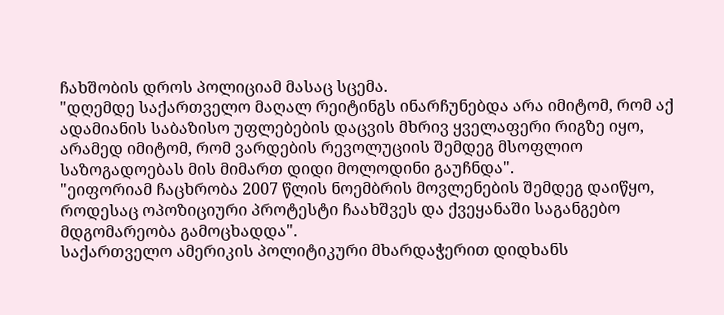ჩახშობის დროს პოლიციამ მასაც სცემა.
"დღემდე საქართველო მაღალ რეიტინგს ინარჩუნებდა არა იმიტომ, რომ აქ ადამიანის საბაზისო უფლებების დაცვის მხრივ ყველაფერი რიგზე იყო, არამედ იმიტომ, რომ ვარდების რევოლუციის შემდეგ მსოფლიო საზოგადოებას მის მიმართ დიდი მოლოდინი გაუჩნდა".
"ეიფორიამ ჩაცხრობა 2007 წლის ნოემბრის მოვლენების შემდეგ დაიწყო, როდესაც ოპოზიციური პროტესტი ჩაახშვეს და ქვეყანაში საგანგებო მდგომარეობა გამოცხადდა".
საქართველო ამერიკის პოლიტიკური მხარდაჭერით დიდხანს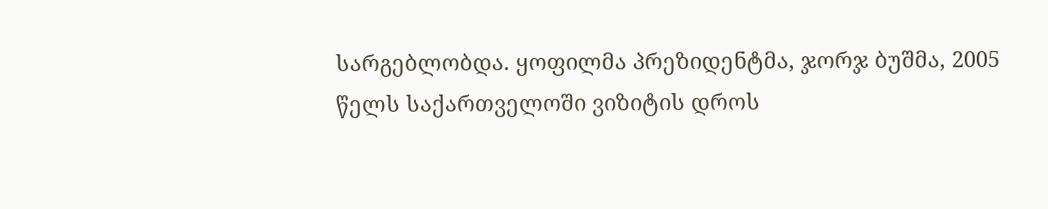სარგებლობდა. ყოფილმა პრეზიდენტმა, ჯორჯ ბუშმა, 2005 წელს საქართველოში ვიზიტის დროს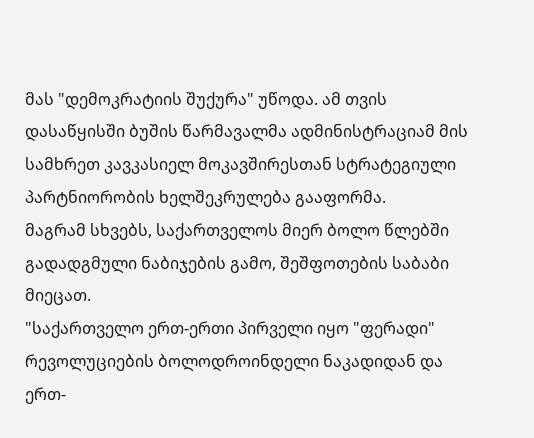მას "დემოკრატიის შუქურა" უწოდა. ამ თვის დასაწყისში ბუშის წარმავალმა ადმინისტრაციამ მის სამხრეთ კავკასიელ მოკავშირესთან სტრატეგიული პარტნიორობის ხელშეკრულება გააფორმა.
მაგრამ სხვებს, საქართველოს მიერ ბოლო წლებში გადადგმული ნაბიჯების გამო, შეშფოთების საბაბი მიეცათ.
"საქართველო ერთ-ერთი პირველი იყო "ფერადი" რევოლუციების ბოლოდროინდელი ნაკადიდან და ერთ-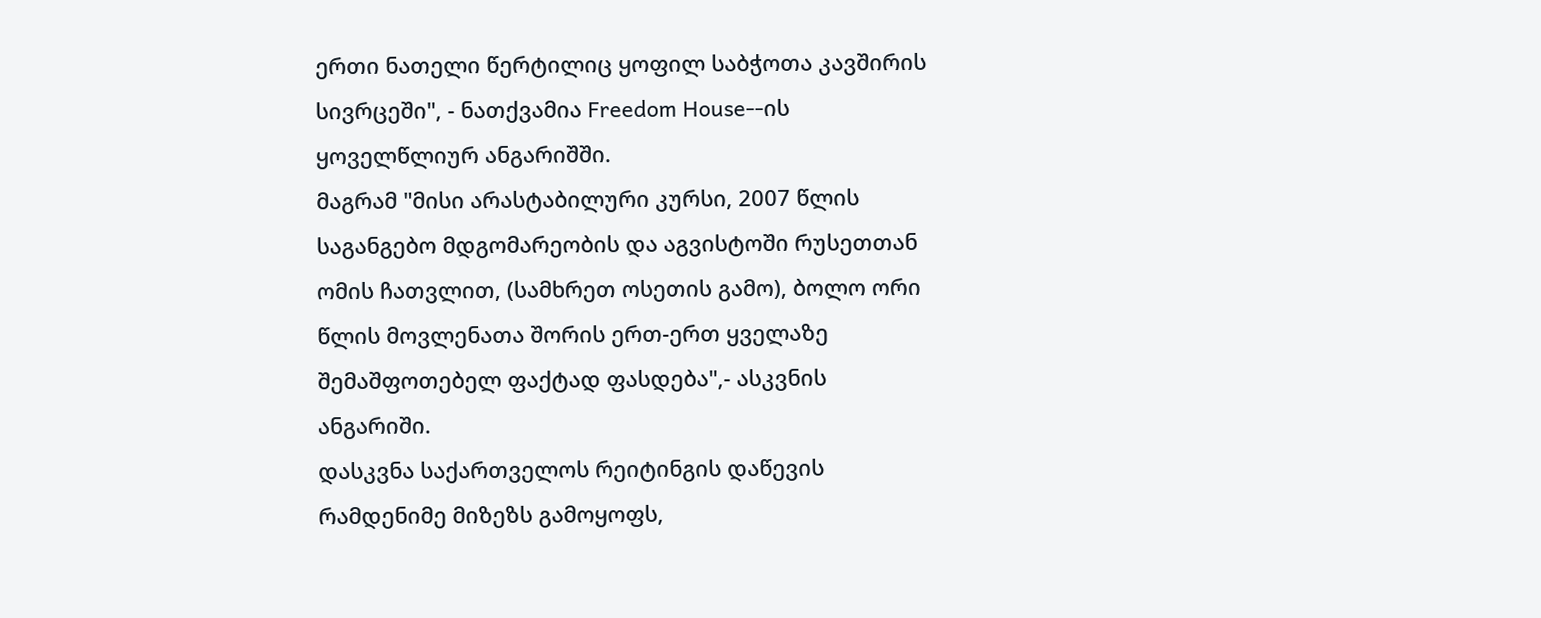ერთი ნათელი წერტილიც ყოფილ საბჭოთა კავშირის სივრცეში", - ნათქვამია Freedom House--ის ყოველწლიურ ანგარიშში.
მაგრამ "მისი არასტაბილური კურსი, 2007 წლის საგანგებო მდგომარეობის და აგვისტოში რუსეთთან ომის ჩათვლით, (სამხრეთ ოსეთის გამო), ბოლო ორი წლის მოვლენათა შორის ერთ-ერთ ყველაზე შემაშფოთებელ ფაქტად ფასდება",- ასკვნის ანგარიში.
დასკვნა საქართველოს რეიტინგის დაწევის რამდენიმე მიზეზს გამოყოფს,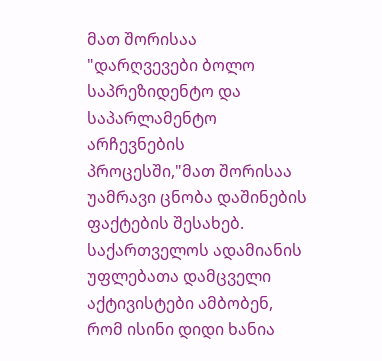მათ შორისაა "დარღვევები ბოლო საპრეზიდენტო და საპარლამენტო არჩევნების პროცესში,"მათ შორისაა უამრავი ცნობა დაშინების ფაქტების შესახებ.
საქართველოს ადამიანის უფლებათა დამცველი აქტივისტები ამბობენ, რომ ისინი დიდი ხანია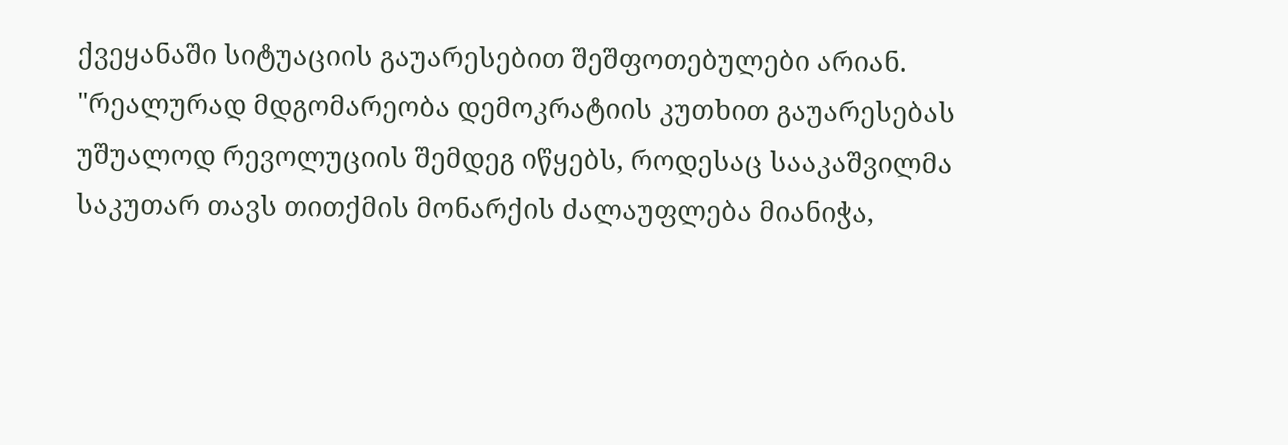ქვეყანაში სიტუაციის გაუარესებით შეშფოთებულები არიან.
"რეალურად მდგომარეობა დემოკრატიის კუთხით გაუარესებას უშუალოდ რევოლუციის შემდეგ იწყებს, როდესაც სააკაშვილმა საკუთარ თავს თითქმის მონარქის ძალაუფლება მიანიჭა,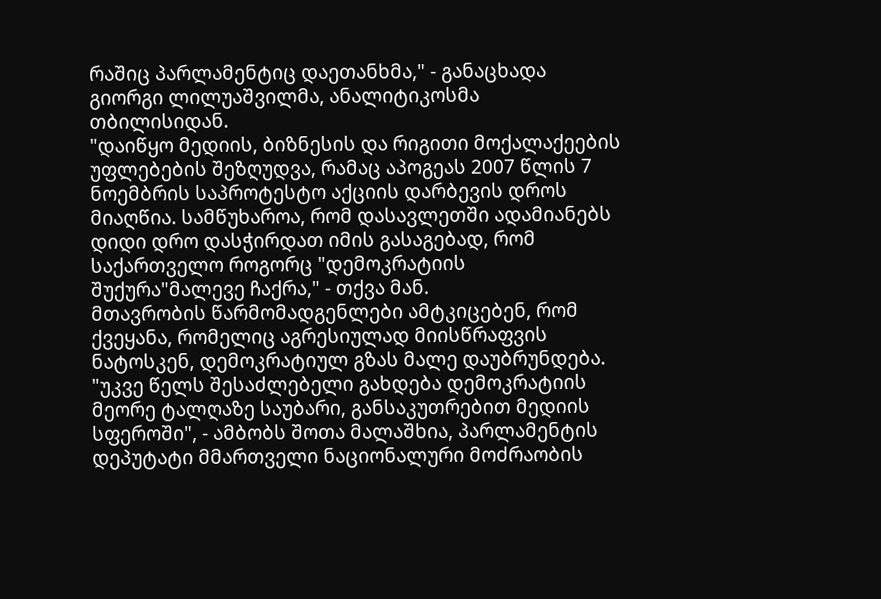რაშიც პარლამენტიც დაეთანხმა," - განაცხადა გიორგი ლილუაშვილმა, ანალიტიკოსმა თბილისიდან.
"დაიწყო მედიის, ბიზნესის და რიგითი მოქალაქეების უფლებების შეზღუდვა, რამაც აპოგეას 2007 წლის 7 ნოემბრის საპროტესტო აქციის დარბევის დროს მიაღწია. სამწუხაროა, რომ დასავლეთში ადამიანებს დიდი დრო დასჭირდათ იმის გასაგებად, რომ საქართველო როგორც "დემოკრატიის შუქურა"მალევე ჩაქრა," - თქვა მან.
მთავრობის წარმომადგენლები ამტკიცებენ, რომ ქვეყანა, რომელიც აგრესიულად მიისწრაფვის ნატოსკენ, დემოკრატიულ გზას მალე დაუბრუნდება.
"უკვე წელს შესაძლებელი გახდება დემოკრატიის მეორე ტალღაზე საუბარი, განსაკუთრებით მედიის სფეროში", - ამბობს შოთა მალაშხია, პარლამენტის დეპუტატი მმართველი ნაციონალური მოძრაობის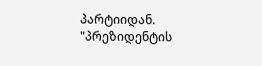პარტიიდან.
"პრეზიდენტის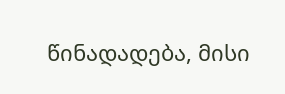წინადადება, მისი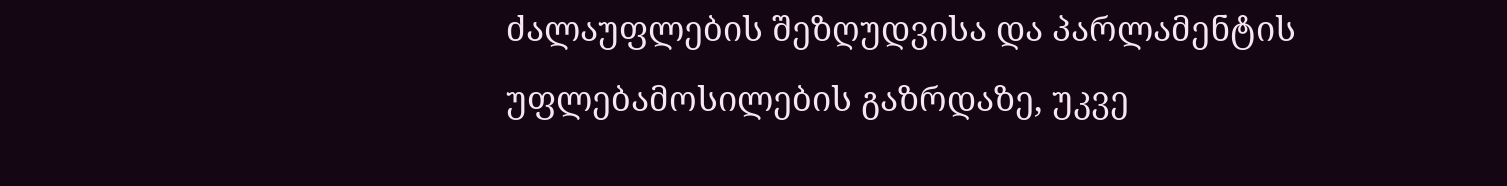ძალაუფლების შეზღუდვისა და პარლამენტის უფლებამოსილების გაზრდაზე, უკვე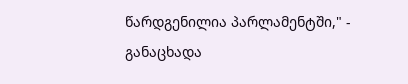წარდგენილია პარლამენტში," - განაცხადა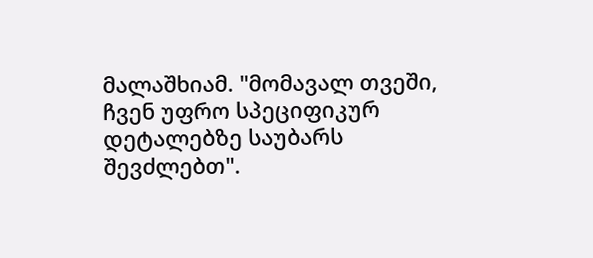მალაშხიამ. "მომავალ თვეში, ჩვენ უფრო სპეციფიკურ დეტალებზე საუბარს შევძლებთ".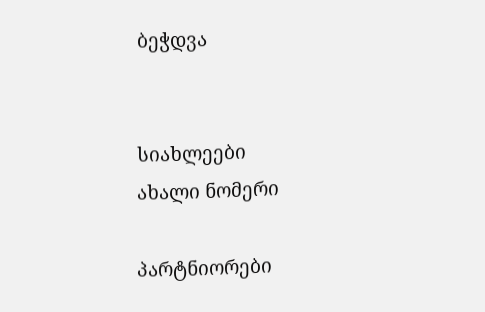ბეჭდვა


სიახლეები
ახალი ნომერი

პარტნიორები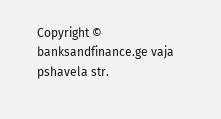Copyright © banksandfinance.ge vaja pshavela str.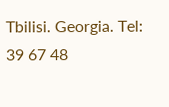Tbilisi. Georgia. Tel: 39 67 48